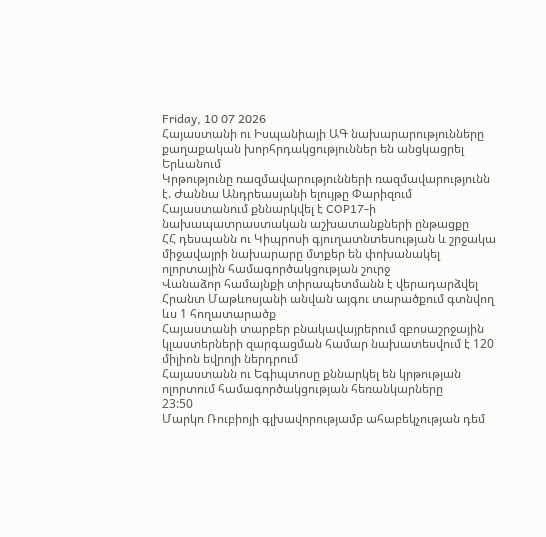Friday, 10 07 2026
Հայաստանի ու Իսպանիայի ԱԳ նախարարությունները քաղաքական խորհրդակցություններ են անցկացրել Երևանում
Կրթությունը ռազմավարությունների ռազմավարությունն է. Ժաննա Անդրեասյանի ելույթը Փարիզում
Հայաստանում քննարկվել է COP17-ի նախապատրաստական աշխատանքների ընթացքը
ՀՀ դեսպանն ու Կիպրոսի գյուղատնտեսության և շրջակա միջավայրի նախարարը մտքեր են փոխանակել ոլորտային համագործակցության շուրջ
Վանաձոր համայնքի տիրապետմանն է վերադարձվել Հրանտ Մաթևոսյանի անվան այգու տարածքում գտնվող ևս 1 հողատարածք
Հայաստանի տարբեր բնակավայրերում զբոսաշրջային կլաստերների զարգացման համար նախատեսվում է 120 միլիոն եվրոյի ներդրում
Հայաստանն ու Եգիպտոսը քննարկել են կրթության ոլորտում համագործակցության հեռանկարները
23:50
Մարկո Ռուբիոյի գլխավորությամբ ահաբեկչության դեմ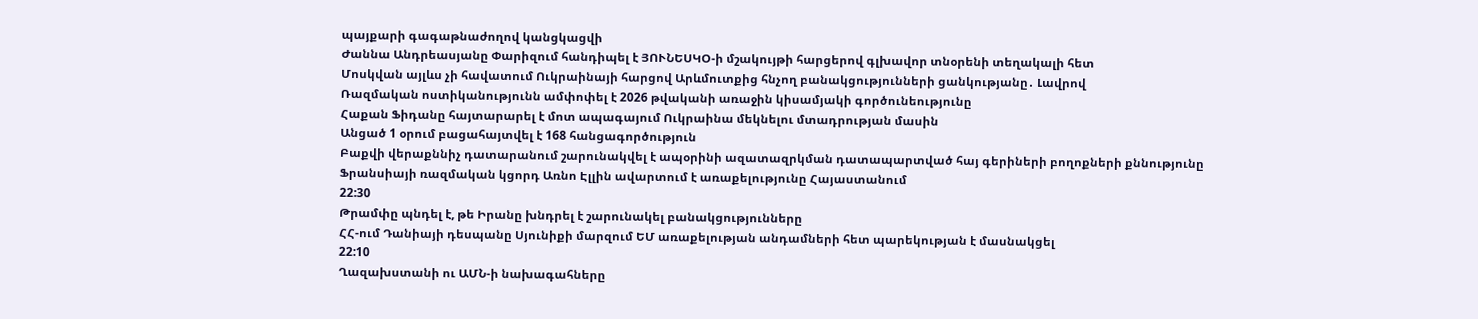պայքարի գագաթնաժողով կանցկացվի
Ժաննա Անդրեասյանը Փարիզում հանդիպել է ՅՈՒՆԵՍԿՕ-ի մշակույթի հարցերով գլխավոր տնօրենի տեղակալի հետ
Մոսկվան այլևս չի հավատում Ուկրաինայի հարցով Արևմուտքից հնչող բանակցությունների ցանկությանը․ Լավրով
Ռազմական ոստիկանությունն ամփոփել է 2026 թվականի առաջին կիսամյակի գործունեությունը
Հաքան Ֆիդանը հայտարարել է մոտ ապագայում Ուկրաինա մեկնելու մտադրության մասին
Անցած 1 օրում բացահայտվել է 168 հանցագործություն
Բաքվի վերաքննիչ դատարանում շարունակվել է ապօրինի ազատազրկման դատապարտված հայ գերիների բողոքների քննությունը
Ֆրանսիայի ռազմական կցորդ Առնո Էլլին ավարտում է առաքելությունը Հայաստանում
22:30
Թրամփը պնդել է, թե Իրանը խնդրել է շարունակել բանակցությունները
ՀՀ-ում Դանիայի դեսպանը Սյունիքի մարզում ԵՄ առաքելության անդամների հետ պարեկության է մասնակցել
22:10
Ղազախստանի ու ԱՄՆ-ի նախագահները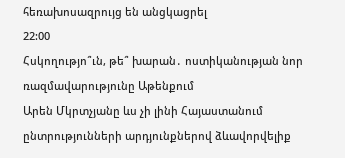հեռախոսազրույց են անցկացրել
22:00
Հսկողությո՞ւն, թե՞ խարան․ ոստիկանության նոր ռազմավարությունը Աթենքում
Արեն Մկրտչյանը ևս չի լինի Հայաստանում ընտրությունների արդյունքներով ձևավորվելիք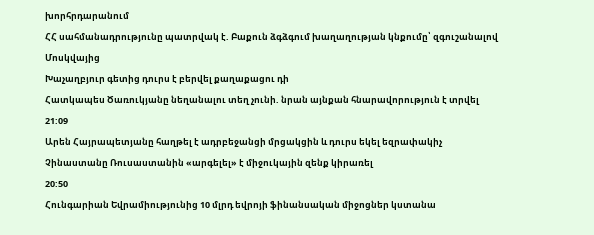խորհրդարանում
ՀՀ սահմանադրությունը պատրվակ է. Բաքուն ձգձգում խաղաղության կնքումը՝ զգուշանալով Մոսկվայից
Խաչաղբյուր գետից դուրս է բերվել քաղաքացու դի
Հատկապես Ծառուկյանը նեղանալու տեղ չունի. նրան այնքան հնարավորություն է տրվել
21:09
Արեն Հայրապետյանը հաղթել է ադրբեջանցի մրցակցին և դուրս եկել եզրափակիչ
Չինաստանը Ռուսաստանին «արգելել» է միջուկային զենք կիրառել
20:50
Հունգարիան Եվրամիությունից 10 մլրդ եվրոյի ֆինանսական միջոցներ կստանա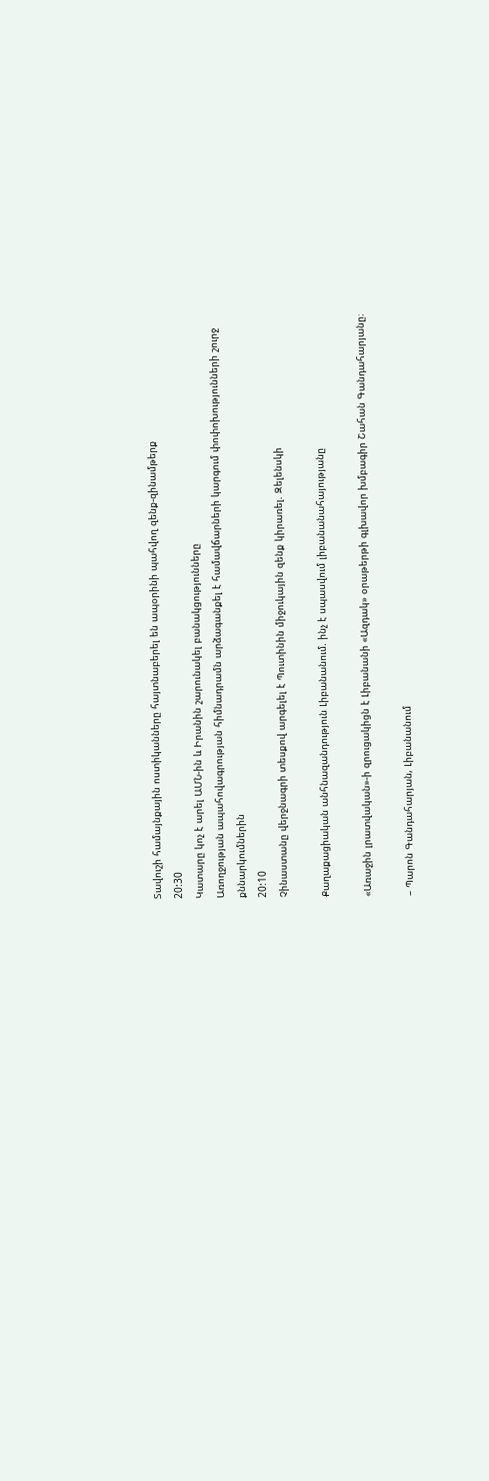Տավուշի համայնքային ոստիկանները հայտնաբերել են ապօրինի պահվող զենք-զինամթերք
20:30
Կատարը կոչ է արել ԱՄՆ-ին և Իրանին շարունակել բանակցությունները
Առողջության ապահովագրության հիմնադրամն արձագանքել է համավճարների կարգում փոփոխությունների շուրջ քննարկումներին
20:10
Չինաստանը վերջնագրի տեսքով արգելել է Պուտինին միջուկային զենք կիրառել. Զելենսկի

Քաղաքացիական անհնազանդություն Լիբանանում. ինչ է սպասվում լիբանանահայությանը

«Առաջին լրատվական»-ի զրուցակիցն է Լիբանանի «Ազդակ» օրաթերթի գլխավոր խմբագիր Շահան Գանդահարյանը։

– Պարոն Գանդահարյան, Լիբանանում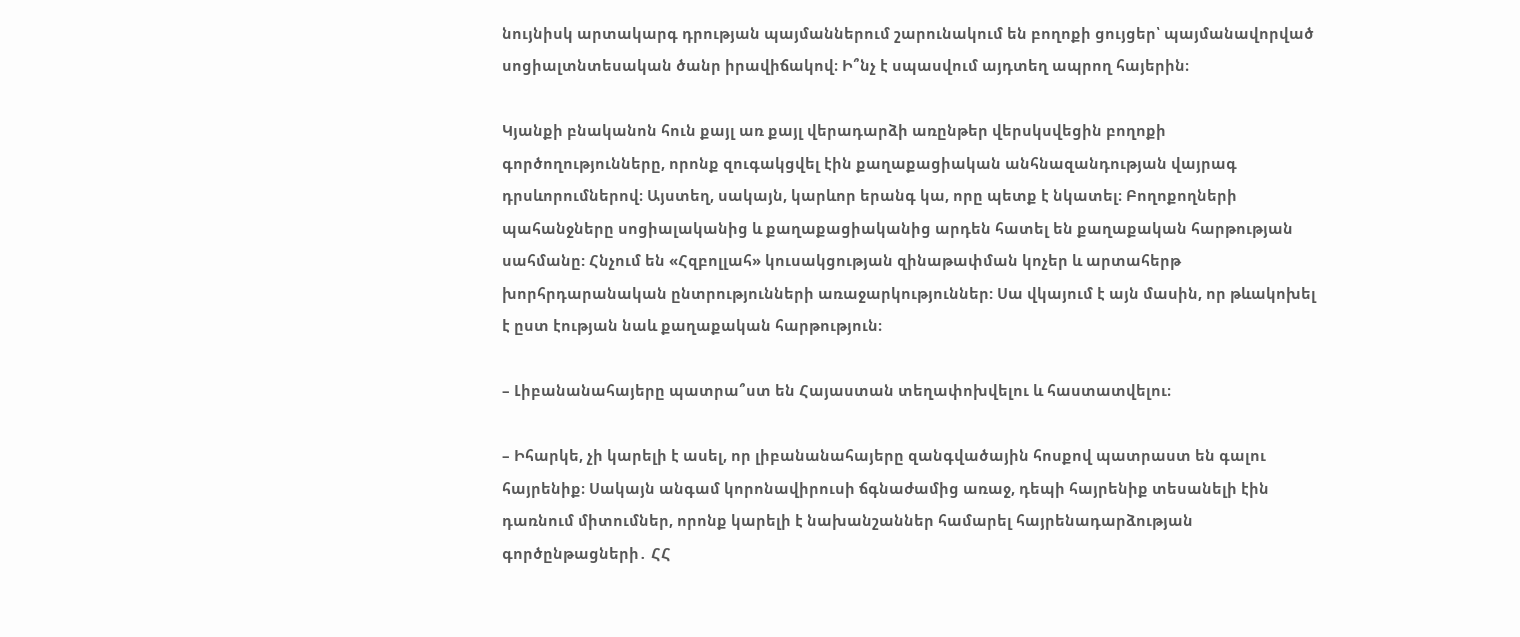նույնիսկ արտակարգ դրության պայմաններում շարունակում են բողոքի ցույցեր՝ պայմանավորված սոցիալտնտեսական ծանր իրավիճակով։ Ի՞նչ է սպասվում այդտեղ ապրող հայերին։

Կյանքի բնականոն հուն քայլ առ քայլ վերադարձի առընթեր վերսկսվեցին բողոքի գործողությունները, որոնք զուգակցվել էին քաղաքացիական անհնազանդության վայրագ դրսևորումներով։ Այստեղ, սակայն, կարևոր երանգ կա, որը պետք է նկատել։ Բողոքողների պահանջները սոցիալականից և քաղաքացիականից արդեն հատել են քաղաքական հարթության սահմանը: Հնչում են «Հզբոլլահ» կուսակցության զինաթափման կոչեր և արտահերթ խորհրդարանական ընտրությունների առաջարկություններ: Սա վկայում է այն մասին, որ թևակոխել է ըստ էության նաև քաղաքական հարթություն։

– Լիբանանահայերը պատրա՞ստ են Հայաստան տեղափոխվելու և հաստատվելու։

– Իհարկե, չի կարելի է ասել, որ լիբանանահայերը զանգվածային հոսքով պատրաստ են գալու հայրենիք։ Սակայն անգամ կորոնավիրուսի ճգնաժամից առաջ, դեպի հայրենիք տեսանելի էին դառնում միտումներ, որոնք կարելի է նախանշաններ համարել հայրենադարձության գործընթացների․ ՀՀ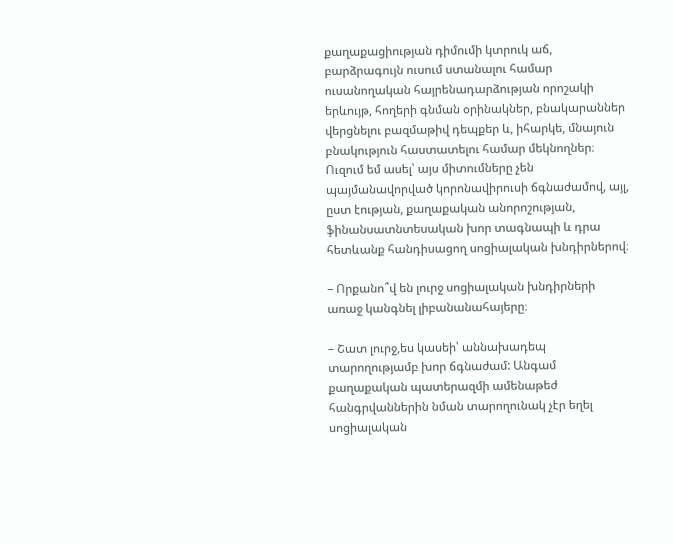քաղաքացիության դիմումի կտրուկ աճ, բարձրագույն ուսում ստանալու համար ուսանողական հայրենադարձության որոշակի երևույթ, հողերի գնման օրինակներ, բնակարաններ վերցնելու բազմաթիվ դեպքեր և, իհարկե, մնայուն բնակություն հաստատելու համար մեկնողներ։ Ուզում եմ ասել՝ այս միտումները չեն պայմանավորված կորոնավիրուսի ճգնաժամով, այլ, ըստ էության, քաղաքական անորոշության, ֆինանսատնտեսական խոր տագնապի և դրա հետևանք հանդիսացող սոցիալական խնդիրներով։

– Որքանո՞վ են լուրջ սոցիալական խնդիրների առաջ կանգնել լիբանանահայերը։

– Շատ լուրջ,ես կասեի՝ աննախադեպ տարողությամբ խոր ճգնաժամ: Անգամ քաղաքական պատերազմի ամենաթեժ հանգրվաններին նման տարողունակ չէր եղել սոցիալական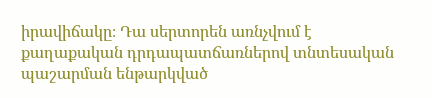իրավիճակը։ Դա սերտորեն առնչվում է քաղաքական դրդապատճառներով տնտեսական պաշարման ենթարկված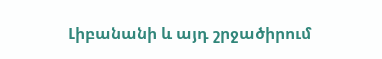Լիբանանի և այդ շրջածիրում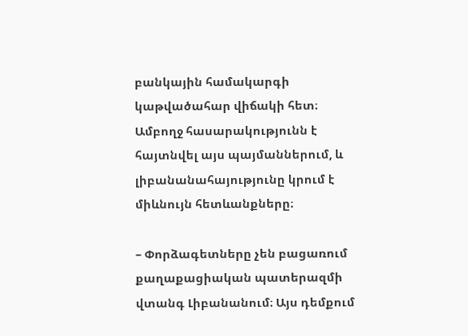բանկային համակարգի կաթվածահար վիճակի հետ։ Ամբողջ հասարակությունն է հայտնվել այս պայմաններում, և լիբանանահայությունը կրում է միևնույն հետևանքները։

– Փորձագետները չեն բացառում քաղաքացիական պատերազմի վտանգ Լիբանանում։ Այս դեմքում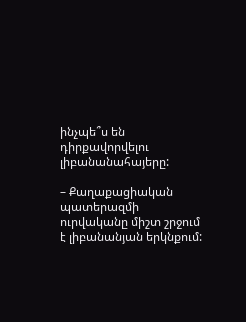ինչպե՞ս են դիրքավորվելու լիբանանահայերը:

– Քաղաքացիական պատերազմի ուրվականը միշտ շրջում է լիբանանյան երկնքում: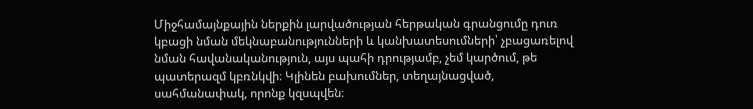Միջհամայնքային ներքին լարվածության հերթական գրանցումը դուռ կբացի նման մեկնաբանությունների և կանխատեսումների՝ չբացառելով նման հավանականություն, այս պահի դրությամբ, չեմ կարծում, թե պատերազմ կբռնկվի։ Կլինեն բախումներ, տեղայնացված, սահմանափակ, որոնք կզսպվեն։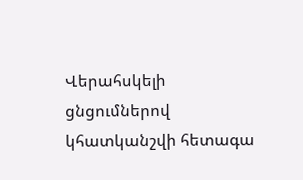Վերահսկելի ցնցումներով կհատկանշվի հետագա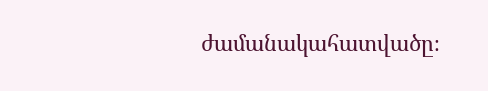ժամանակահատվածը։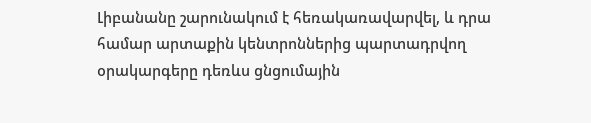Լիբանանը շարունակում է հեռակառավարվել, և դրա համար արտաքին կենտրոններից պարտադրվող օրակարգերը դեռևս ցնցումային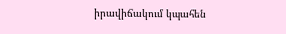իրավիճակում կպահեն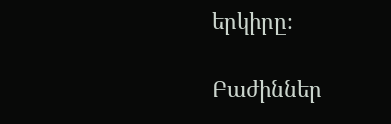երկիրը։

Բաժիններ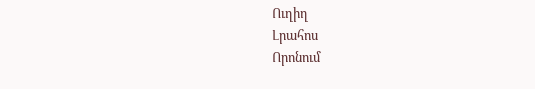Ուղիղ
Լրահոս
Որոնում